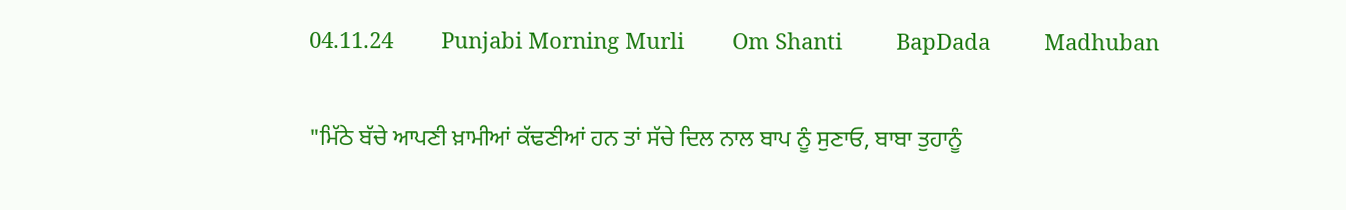04.11.24        Punjabi Morning Murli        Om Shanti         BapDada         Madhuban


"ਮਿੱਠੇ ਬੱਚੇ ਆਪਣੀ ਖ਼ਾਮੀਆਂ ਕੱਢਣੀਆਂ ਹਨ ਤਾਂ ਸੱਚੇ ਦਿਲ ਨਾਲ ਬਾਪ ਨੂੰ ਸੁਣਾਓ, ਬਾਬਾ ਤੁਹਾਨੂੰ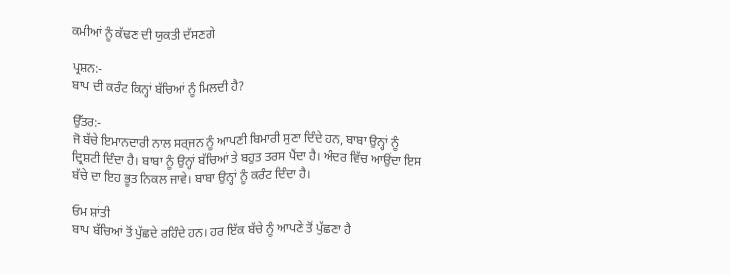ਕਮੀਆਂ ਨੂੰ ਕੱਢਣ ਦੀ ਯੁਕਤੀ ਦੱਸਣਗੇ

ਪ੍ਰਸ਼ਨ:-
ਬਾਪ ਦੀ ਕਰੰਟ ਕਿਨ੍ਹਾਂ ਬੱਚਿਆਂ ਨੂੰ ਮਿਲਦੀ ਹੈ?

ਉੱਤਰ:-
ਜੋ ਬੱਚੇ ਇਮਾਨਦਾਰੀ ਨਾਲ ਸਰ੍ਜਨ ਨੂੰ ਆਪਣੀ ਬਿਮਾਰੀ ਸੁਣਾ ਦਿੰਦੇ ਹਨ, ਬਾਬਾ ਉਨ੍ਹਾਂ ਨੂੰ ਦ੍ਰਿਸ਼ਟੀ ਦਿੰਦਾ ਹੈ। ਬਾਬਾ ਨੂੰ ਉਨ੍ਹਾਂ ਬੱਚਿਆਂ ਤੇ ਬਹੁਤ ਤਰਸ ਪੈਂਦਾ ਹੈ। ਅੰਦਰ ਵਿੱਚ ਆਉਂਦਾ ਇਸ ਬੱਚੇ ਦਾ ਇਹ ਭੂਤ ਨਿਕਲ ਜਾਵੇ। ਬਾਬਾ ਉਨ੍ਹਾਂ ਨੂੰ ਕਰੰਟ ਦਿੰਦਾ ਹੈ।

ਓਮ ਸ਼ਾਂਤੀ
ਬਾਪ ਬੱਚਿਆਂ ਤੋਂ ਪੁੱਛਦੇ ਰਹਿੰਦੇ ਹਨ। ਹਰ ਇੱਕ ਬੱਚੇ ਨੂੰ ਆਪਣੇ ਤੋਂ ਪੁੱਛਣਾ ਹੈ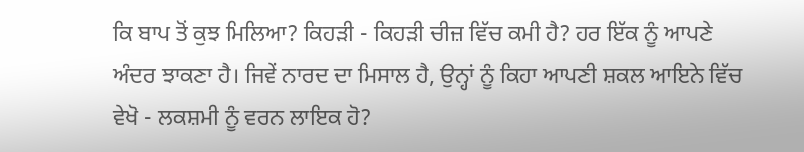ਕਿ ਬਾਪ ਤੋਂ ਕੁਝ ਮਿਲਿਆ? ਕਿਹੜੀ - ਕਿਹੜੀ ਚੀਜ਼ ਵਿੱਚ ਕਮੀ ਹੈ? ਹਰ ਇੱਕ ਨੂੰ ਆਪਣੇ ਅੰਦਰ ਝਾਕਣਾ ਹੈ। ਜਿਵੇਂ ਨਾਰਦ ਦਾ ਮਿਸਾਲ ਹੈ, ਉਨ੍ਹਾਂ ਨੂੰ ਕਿਹਾ ਆਪਣੀ ਸ਼ਕਲ ਆਇਨੇ ਵਿੱਚ ਵੇਖੋ - ਲਕਸ਼ਮੀ ਨੂੰ ਵਰਨ ਲਾਇਕ ਹੋ?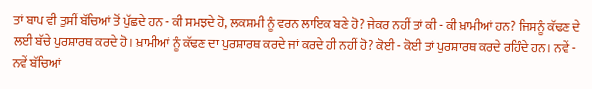ਤਾਂ ਬਾਪ ਵੀ ਤੁਸੀਂ ਬੱਚਿਆਂ ਤੋਂ ਪੁੱਛਦੇ ਹਨ - ਕੀ ਸਮਝਦੇ ਹੋ, ਲਕਸ਼ਮੀ ਨੂੰ ਵਰਨ ਲਾਇਕ ਬਣੇ ਹੋ? ਜੇਕਰ ਨਹੀਂ ਤਾਂ ਕੀ - ਕੀ ਖ਼ਾਮੀਆਂ ਹਨ? ਜਿਸਨੂੰ ਕੱਢਣ ਦੇ ਲਈ ਬੱਚੇ ਪੁਰਸ਼ਾਰਥ ਕਰਦੇ ਹੋ। ਖ਼ਾਮੀਆਂ ਨੂੰ ਕੱਢਣ ਦਾ ਪੁਰਸ਼ਾਰਥ ਕਰਦੇ ਜਾਂ ਕਰਦੇ ਹੀ ਨਹੀਂ ਹੋ? ਕੋਈ - ਕੋਈ ਤਾਂ ਪੁਰਸ਼ਾਰਥ ਕਰਦੇ ਰਹਿੰਦੇ ਹਨ। ਨਵੇਂ - ਨਵੇਂ ਬੱਚਿਆਂ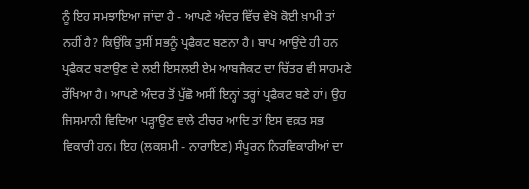ਨੂੰ ਇਹ ਸਮਝਾਇਆ ਜਾਂਦਾ ਹੈ - ਆਪਣੇ ਅੰਦਰ ਵਿੱਚ ਵੇਖੋ ਕੋਈ ਖ਼ਾਮੀ ਤਾਂ ਨਹੀਂ ਹੈ? ਕਿਉਂਕਿ ਤੁਸੀਂ ਸਭਨੂੰ ਪ੍ਰਫੈਕਟ ਬਣਨਾ ਹੈ। ਬਾਪ ਆਉਂਦੇ ਹੀ ਹਨ ਪ੍ਰਫੈਕਟ ਬਣਾਉਣ ਦੇ ਲਈ ਇਸਲਈ ਏਮ ਆਬਜੈਕਟ ਦਾ ਚਿੱਤਰ ਵੀ ਸਾਹਮਣੇ ਰੱਖਿਆ ਹੈ। ਆਪਣੇ ਅੰਦਰ ਤੋਂ ਪੁੱਛੋ ਅਸੀਂ ਇਨ੍ਹਾਂ ਤਰ੍ਹਾਂ ਪ੍ਰਫੈਕਟ ਬਣੇ ਹਾਂ। ਉਹ ਜਿਸਮਾਨੀ ਵਿਦਿਆ ਪੜ੍ਹਾਉਣ ਵਾਲੇ ਟੀਚਰ ਆਦਿ ਤਾਂ ਇਸ ਵਕ਼ਤ ਸਭ ਵਿਕਾਰੀ ਹਨ। ਇਹ (ਲਕਸ਼ਮੀ - ਨਾਰਾਇਣ) ਸੰਪੂਰਨ ਨਿਰਵਿਕਾਰੀਆਂ ਦਾ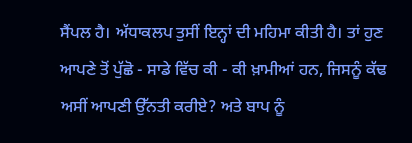ਸੈਂਪਲ ਹੈ। ਅੱਧਾਕਲਪ ਤੁਸੀਂ ਇਨ੍ਹਾਂ ਦੀ ਮਹਿਮਾ ਕੀਤੀ ਹੈ। ਤਾਂ ਹੁਣ ਆਪਣੇ ਤੋਂ ਪੁੱਛੋ - ਸਾਡੇ ਵਿੱਚ ਕੀ - ਕੀ ਖ਼ਾਮੀਆਂ ਹਨ, ਜਿਸਨੂੰ ਕੱਢ ਅਸੀਂ ਆਪਣੀ ਉੱਨਤੀ ਕਰੀਏ? ਅਤੇ ਬਾਪ ਨੂੰ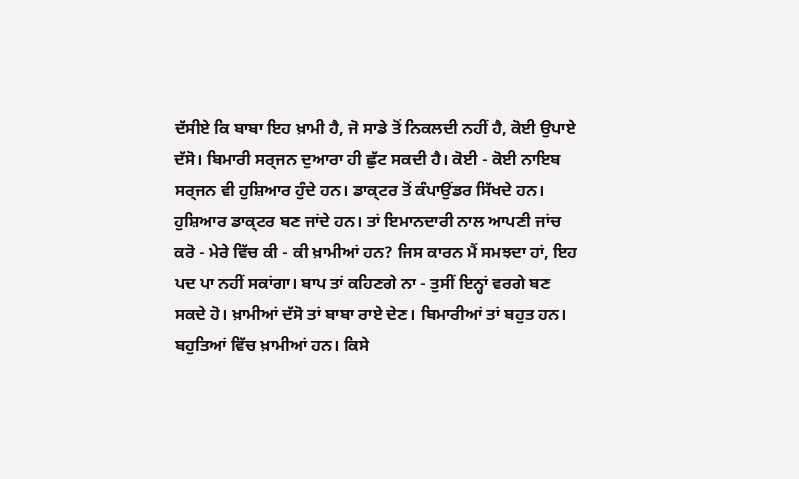ਦੱਸੀਏ ਕਿ ਬਾਬਾ ਇਹ ਖ਼ਾਮੀ ਹੈ, ਜੋ ਸਾਡੇ ਤੋਂ ਨਿਕਲਦੀ ਨਹੀਂ ਹੈ, ਕੋਈ ਉਪਾਏ ਦੱਸੋ। ਬਿਮਾਰੀ ਸਰ੍ਜਨ ਦੁਆਰਾ ਹੀ ਛੁੱਟ ਸਕਦੀ ਹੈ। ਕੋਈ - ਕੋਈ ਨਾਇਬ ਸਰ੍ਜਨ ਵੀ ਹੁਸ਼ਿਆਰ ਹੁੰਦੇ ਹਨ। ਡਾਕ੍ਟਰ ਤੋਂ ਕੰਪਾਉਂਡਰ ਸਿੱਖਦੇ ਹਨ। ਹੁਸ਼ਿਆਰ ਡਾਕ੍ਟਰ ਬਣ ਜਾਂਦੇ ਹਨ। ਤਾਂ ਇਮਾਨਦਾਰੀ ਨਾਲ ਆਪਣੀ ਜਾਂਚ ਕਰੋ - ਮੇਰੇ ਵਿੱਚ ਕੀ - ਕੀ ਖ਼ਾਮੀਆਂ ਹਨ? ਜਿਸ ਕਾਰਨ ਮੈਂ ਸਮਝਦਾ ਹਾਂ, ਇਹ ਪਦ ਪਾ ਨਹੀਂ ਸਕਾਂਗਾ। ਬਾਪ ਤਾਂ ਕਹਿਣਗੇ ਨਾ - ਤੁਸੀਂ ਇਨ੍ਹਾਂ ਵਰਗੇ ਬਣ ਸਕਦੇ ਹੋ। ਖ਼ਾਮੀਆਂ ਦੱਸੋ ਤਾਂ ਬਾਬਾ ਰਾਏ ਦੇਣ। ਬਿਮਾਰੀਆਂ ਤਾਂ ਬਹੁਤ ਹਨ। ਬਹੁਤਿਆਂ ਵਿੱਚ ਖ਼ਾਮੀਆਂ ਹਨ। ਕਿਸੇ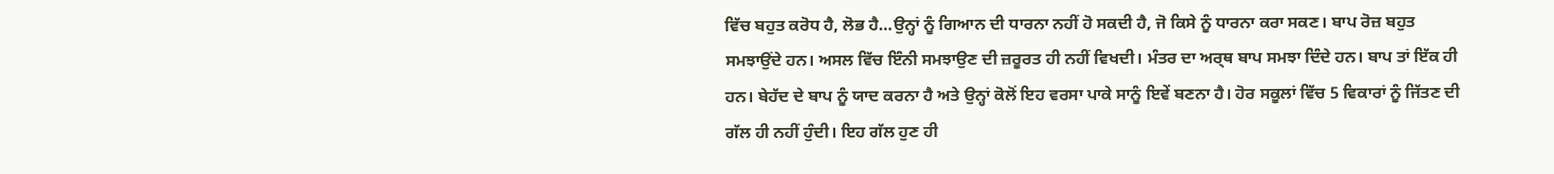ਵਿੱਚ ਬਹੁਤ ਕਰੋਧ ਹੈ, ਲੋਭ ਹੈ…ਉਨ੍ਹਾਂ ਨੂੰ ਗਿਆਨ ਦੀ ਧਾਰਨਾ ਨਹੀਂ ਹੋ ਸਕਦੀ ਹੈ, ਜੋ ਕਿਸੇ ਨੂੰ ਧਾਰਨਾ ਕਰਾ ਸਕਣ। ਬਾਪ ਰੋਜ਼ ਬਹੁਤ ਸਮਝਾਉਂਦੇ ਹਨ। ਅਸਲ ਵਿੱਚ ਇੰਨੀ ਸਮਝਾਉਣ ਦੀ ਜ਼ਰੂਰਤ ਹੀ ਨਹੀਂ ਵਿਖਦੀ। ਮੰਤਰ ਦਾ ਅਰ੍ਥ ਬਾਪ ਸਮਝਾ ਦਿੰਦੇ ਹਨ। ਬਾਪ ਤਾਂ ਇੱਕ ਹੀ ਹਨ। ਬੇਹੱਦ ਦੇ ਬਾਪ ਨੂੰ ਯਾਦ ਕਰਨਾ ਹੈ ਅਤੇ ਉਨ੍ਹਾਂ ਕੋਲੋਂ ਇਹ ਵਰਸਾ ਪਾਕੇ ਸਾਨੂੰ ਇਵੇਂ ਬਣਨਾ ਹੈ। ਹੋਰ ਸਕੂਲਾਂ ਵਿੱਚ 5 ਵਿਕਾਰਾਂ ਨੂੰ ਜਿੱਤਣ ਦੀ ਗੱਲ ਹੀ ਨਹੀਂ ਹੁੰਦੀ। ਇਹ ਗੱਲ ਹੁਣ ਹੀ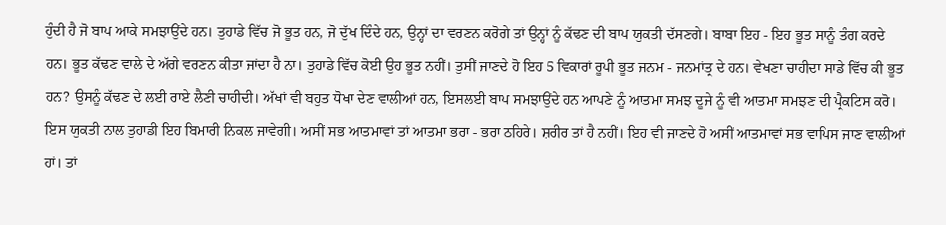ਹੁੰਦੀ ਹੈ ਜੋ ਬਾਪ ਆਕੇ ਸਮਝਾਉਂਦੇ ਹਨ। ਤੁਹਾਡੇ ਵਿੱਚ ਜੋ ਭੂਤ ਹਨ, ਜੋ ਦੁੱਖ ਦਿੰਦੇ ਹਨ, ਉਨ੍ਹਾਂ ਦਾ ਵਰਣਨ ਕਰੋਗੇ ਤਾਂ ਉਨ੍ਹਾਂ ਨੂੰ ਕੱਢਣ ਦੀ ਬਾਪ ਯੁਕਤੀ ਦੱਸਣਗੇ। ਬਾਬਾ ਇਹ - ਇਹ ਭੂਤ ਸਾਨੂੰ ਤੰਗ ਕਰਦੇ ਹਨ। ਭੂਤ ਕੱਢਣ ਵਾਲੇ ਦੇ ਅੱਗੇ ਵਰਣਨ ਕੀਤਾ ਜਾਂਦਾ ਹੈ ਨਾ। ਤੁਹਾਡੇ ਵਿੱਚ ਕੋਈ ਉਹ ਭੂਤ ਨਹੀਂ। ਤੁਸੀਂ ਜਾਣਦੇ ਹੋ ਇਹ 5 ਵਿਕਾਰਾਂ ਰੂਪੀ ਭੂਤ ਜਨਮ - ਜਨਮਾਂਤ੍ਰ ਦੇ ਹਨ। ਵੇਖਣਾ ਚਾਹੀਦਾ ਸਾਡੇ ਵਿੱਚ ਕੀ ਭੂਤ ਹਨ? ਉਸਨੂੰ ਕੱਢਣ ਦੇ ਲਈ ਰਾਏ ਲੈਣੀ ਚਾਹੀਦੀ। ਅੱਖਾਂ ਵੀ ਬਹੁਤ ਧੋਖਾ ਦੇਣ ਵਾਲੀਆਂ ਹਨ, ਇਸਲਈ ਬਾਪ ਸਮਝਾਉਂਦੇ ਹਨ ਆਪਣੇ ਨੂੰ ਆਤਮਾ ਸਮਝ ਦੂਜੇ ਨੂੰ ਵੀ ਆਤਮਾ ਸਮਝਣ ਦੀ ਪ੍ਰੈਕਟਿਸ ਕਰੋ। ਇਸ ਯੁਕਤੀ ਨਾਲ ਤੁਹਾਡੀ ਇਹ ਬਿਮਾਰੀ ਨਿਕਲ ਜਾਵੇਗੀ। ਅਸੀਂ ਸਭ ਆਤਮਾਵਾਂ ਤਾਂ ਆਤਮਾ ਭਰਾ - ਭਰਾ ਠਹਿਰੇ। ਸ਼ਰੀਰ ਤਾਂ ਹੈ ਨਹੀਂ। ਇਹ ਵੀ ਜਾਣਦੇ ਹੋ ਅਸੀਂ ਆਤਮਾਵਾਂ ਸਭ ਵਾਪਿਸ ਜਾਣ ਵਾਲੀਆਂ ਹਾਂ। ਤਾਂ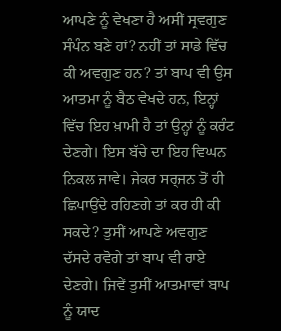ਆਪਣੇ ਨੂੰ ਵੇਖਣਾ ਹੈ ਅਸੀਂ ਸ੍ਰਵਗੁਣ ਸੰਪੰਨ ਬਣੇ ਹਾਂ? ਨਹੀਂ ਤਾਂ ਸਾਡੇ ਵਿੱਚ ਕੀ ਅਵਗੁਣ ਹਨ? ਤਾਂ ਬਾਪ ਵੀ ਉਸ ਆਤਮਾ ਨੂੰ ਬੈਠ ਵੇਖਦੇ ਹਨ, ਇਨ੍ਹਾਂ ਵਿੱਚ ਇਹ ਖ਼ਾਮੀ ਹੈ ਤਾਂ ਉਨ੍ਹਾਂ ਨੂੰ ਕਰੰਟ ਦੇਣਗੇ। ਇਸ ਬੱਚੇ ਦਾ ਇਹ ਵਿਘਨ ਨਿਕਲ ਜਾਵੇ। ਜੇਕਰ ਸਰ੍ਜਨ ਤੋਂ ਹੀ ਛਿਪਾਉਂਦੇ ਰਹਿਣਗੇ ਤਾਂ ਕਰ ਹੀ ਕੀ ਸਕਦੇ? ਤੁਸੀਂ ਆਪਣੇ ਅਵਗੁਣ ਦੱਸਦੇ ਰਵੋਗੇ ਤਾਂ ਬਾਪ ਵੀ ਰਾਏ ਦੇਣਗੇ। ਜਿਵੇਂ ਤੁਸੀਂ ਆਤਮਾਵਾਂ ਬਾਪ ਨੂੰ ਯਾਦ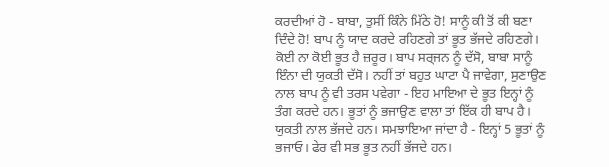ਕਰਦੀਆਂ ਹੋ - ਬਾਬਾ, ਤੁਸੀਂ ਕਿੰਨੇ ਮਿੱਠੇ ਹੋ! ਸਾਨੂੰ ਕੀ ਤੋਂ ਕੀ ਬਣਾ ਦਿੰਦੇ ਹੋ! ਬਾਪ ਨੂੰ ਯਾਦ ਕਰਦੇ ਰਹਿਣਗੇ ਤਾਂ ਭੂਤ ਭੱਜਦੇ ਰਹਿਣਗੇ। ਕੋਈ ਨਾ ਕੋਈ ਭੂਤ ਹੈ ਜ਼ਰੂਰ। ਬਾਪ ਸਰ੍ਜਨ ਨੂੰ ਦੱਸੋ, ਬਾਬਾ ਸਾਨੂੰ ਇੰਨਾ ਦੀ ਯੁਕਤੀ ਦੱਸੋ। ਨਹੀਂ ਤਾਂ ਬਹੁਤ ਘਾਟਾ ਪੈ ਜਾਵੇਗਾ, ਸੁਣਾਉਣ ਨਾਲ ਬਾਪ ਨੂੰ ਵੀ ਤਰਸ ਪਵੇਗਾ - ਇਹ ਮਾਇਆ ਦੇ ਭੂਤ ਇਨ੍ਹਾਂ ਨੂੰ ਤੰਗ ਕਰਦੇ ਹਨ। ਭੂਤਾਂ ਨੂੰ ਭਜਾਉਣ ਵਾਲਾ ਤਾਂ ਇੱਕ ਹੀ ਬਾਪ ਹੈ। ਯੁਕਤੀ ਨਾਲ ਭੱਜਦੇ ਹਨ। ਸਮਝਾਇਆ ਜਾਂਦਾ ਹੈ - ਇਨ੍ਹਾਂ 5 ਭੂਤਾਂ ਨੂੰ ਭਜਾਓ। ਫੇਰ ਵੀ ਸਭ ਭੂਤ ਨਹੀਂ ਭੱਜਦੇ ਹਨ।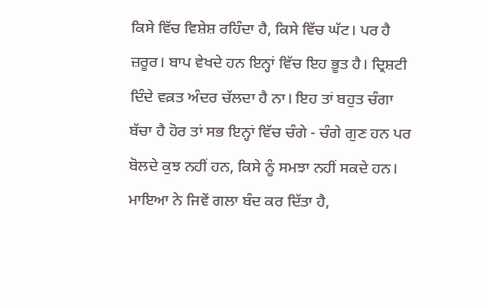ਕਿਸੇ ਵਿੱਚ ਵਿਸ਼ੇਸ਼ ਰਹਿੰਦਾ ਹੈ, ਕਿਸੇ ਵਿੱਚ ਘੱਟ। ਪਰ ਹੈ ਜ਼ਰੂਰ। ਬਾਪ ਵੇਖਦੇ ਹਨ ਇਨ੍ਹਾਂ ਵਿੱਚ ਇਹ ਭੂਤ ਹੈ। ਦ੍ਰਿਸ਼ਟੀ ਦਿੰਦੇ ਵਕ਼ਤ ਅੰਦਰ ਚੱਲਦਾ ਹੈ ਨਾ। ਇਹ ਤਾਂ ਬਹੁਤ ਚੰਗਾ ਬੱਚਾ ਹੈ ਹੋਰ ਤਾਂ ਸਭ ਇਨ੍ਹਾਂ ਵਿੱਚ ਚੰਗੇ - ਚੰਗੇ ਗੁਣ ਹਨ ਪਰ ਬੋਲਦੇ ਕੁਝ ਨਹੀਂ ਹਨ, ਕਿਸੇ ਨੂੰ ਸਮਝਾ ਨਹੀਂ ਸਕਦੇ ਹਨ। ਮਾਇਆ ਨੇ ਜਿਵੇਂ ਗਲਾ ਬੰਦ ਕਰ ਦਿੱਤਾ ਹੈ,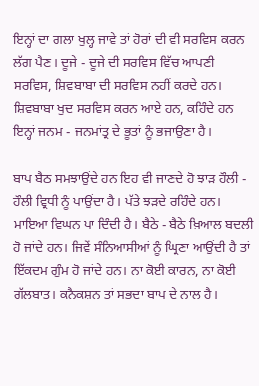ਇਨ੍ਹਾਂ ਦਾ ਗਲਾ ਖੁਲ੍ਹ ਜਾਵੇ ਤਾਂ ਹੋਰਾਂ ਦੀ ਵੀ ਸਰਵਿਸ ਕਰਨ ਲੱਗ ਪੈਣ। ਦੂਜੇ - ਦੂਜੇ ਦੀ ਸਰਵਿਸ ਵਿੱਚ ਆਪਣੀ ਸਰਵਿਸ, ਸ਼ਿਵਬਾਬਾ ਦੀ ਸਰਵਿਸ ਨਹੀਂ ਕਰਦੇ ਹਨ। ਸ਼ਿਵਬਾਬਾ ਖੁਦ ਸਰਵਿਸ ਕਰਨ ਆਏ ਹਨ, ਕਹਿੰਦੇ ਹਨ ਇਨ੍ਹਾਂ ਜਨਮ - ਜਨਮਾਂਤ੍ਰ ਦੇ ਭੂਤਾਂ ਨੂੰ ਭਜਾਉਣਾ ਹੈ।

ਬਾਪ ਬੈਠ ਸਮਝਾਉਂਦੇ ਹਨ ਇਹ ਵੀ ਜਾਣਦੇ ਹੋ ਝਾੜ ਹੌਲੀ - ਹੌਲੀ ਵ੍ਰਿਧੀ ਨੂੰ ਪਾਉਂਦਾ ਹੈ। ਪੱਤੇ ਝੜਦੇ ਰਹਿੰਦੇ ਹਨ। ਮਾਇਆ ਵਿਘਨ ਪਾ ਦਿੰਦੀ ਹੈ। ਬੈਠੇ - ਬੈਠੇ ਖ਼ਿਆਲ ਬਦਲੀ ਹੋ ਜਾਂਦੇ ਹਨ। ਜਿਵੇਂ ਸੰਨਿਆਸੀਆਂ ਨੂੰ ਘ੍ਰਿਣਾ ਆਉਂਦੀ ਹੈ ਤਾਂ ਇੱਕਦਮ ਗੁੰਮ ਹੋ ਜਾਂਦੇ ਹਨ। ਨਾ ਕੋਈ ਕਾਰਨ, ਨਾ ਕੋਈ ਗੱਲਬਾਤ। ਕਨੈਕਸ਼ਨ ਤਾਂ ਸਭਦਾ ਬਾਪ ਦੇ ਨਾਲ ਹੈ।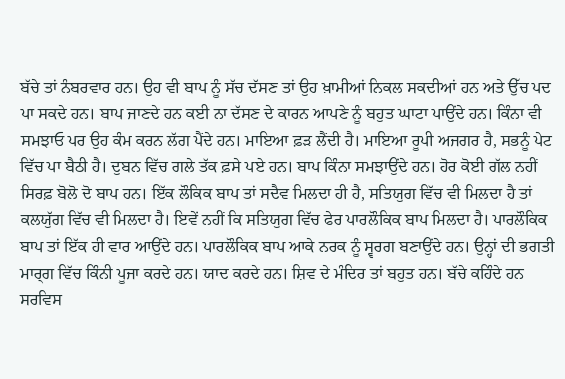ਬੱਚੇ ਤਾਂ ਨੰਬਰਵਾਰ ਹਨ। ਉਹ ਵੀ ਬਾਪ ਨੂੰ ਸੱਚ ਦੱਸਣ ਤਾਂ ਉਹ ਖ਼ਾਮੀਆਂ ਨਿਕਲ ਸਕਦੀਆਂ ਹਨ ਅਤੇ ਉੱਚ ਪਦ ਪਾ ਸਕਦੇ ਹਨ। ਬਾਪ ਜਾਣਦੇ ਹਨ ਕਈ ਨਾ ਦੱਸਣ ਦੇ ਕਾਰਨ ਆਪਣੇ ਨੂੰ ਬਹੁਤ ਘਾਟਾ ਪਾਉਂਦੇ ਹਨ। ਕਿੰਨਾ ਵੀ ਸਮਝਾਓ ਪਰ ਉਹ ਕੰਮ ਕਰਨ ਲੱਗ ਪੈਂਦੇ ਹਨ। ਮਾਇਆ ਫ਼ੜ ਲੈਂਦੀ ਹੈ। ਮਾਇਆ ਰੂਪੀ ਅਜਗਰ ਹੈ, ਸਭਨੂੰ ਪੇਟ ਵਿੱਚ ਪਾ ਬੈਠੀ ਹੈ। ਦੁਬਨ ਵਿੱਚ ਗਲੇ ਤੱਕ ਫ਼ਸੇ ਪਏ ਹਨ। ਬਾਪ ਕਿੰਨਾ ਸਮਝਾਉਂਦੇ ਹਨ। ਹੋਰ ਕੋਈ ਗੱਲ ਨਹੀਂ ਸਿਰਫ਼ ਬੋਲੋ ਦੋ ਬਾਪ ਹਨ। ਇੱਕ ਲੌਕਿਕ ਬਾਪ ਤਾਂ ਸਦੈਵ ਮਿਲਦਾ ਹੀ ਹੈ, ਸਤਿਯੁਗ ਵਿੱਚ ਵੀ ਮਿਲਦਾ ਹੈ ਤਾਂ ਕਲਯੁੱਗ ਵਿੱਚ ਵੀ ਮਿਲਦਾ ਹੈ। ਇਵੇਂ ਨਹੀਂ ਕਿ ਸਤਿਯੁਗ ਵਿੱਚ ਫੇਰ ਪਾਰਲੌਕਿਕ ਬਾਪ ਮਿਲਦਾ ਹੈ। ਪਾਰਲੌਕਿਕ ਬਾਪ ਤਾਂ ਇੱਕ ਹੀ ਵਾਰ ਆਉਂਦੇ ਹਨ। ਪਾਰਲੌਕਿਕ ਬਾਪ ਆਕੇ ਨਰਕ ਨੂੰ ਸ੍ਵਰਗ ਬਣਾਉਂਦੇ ਹਨ। ਉਨ੍ਹਾਂ ਦੀ ਭਗਤੀ ਮਾਰ੍ਗ ਵਿੱਚ ਕਿੰਨੀ ਪੂਜਾ ਕਰਦੇ ਹਨ। ਯਾਦ ਕਰਦੇ ਹਨ। ਸ਼ਿਵ ਦੇ ਮੰਦਿਰ ਤਾਂ ਬਹੁਤ ਹਨ। ਬੱਚੇ ਕਹਿੰਦੇ ਹਨ ਸਰਵਿਸ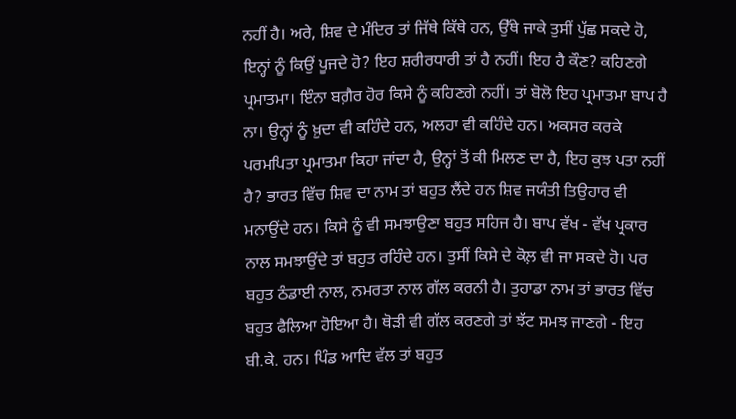ਨਹੀਂ ਹੈ। ਅਰੇ, ਸ਼ਿਵ ਦੇ ਮੰਦਿਰ ਤਾਂ ਜਿੱਥੇ ਕਿੱਥੇ ਹਨ, ਉੱਥੇ ਜਾਕੇ ਤੁਸੀਂ ਪੁੱਛ ਸਕਦੇ ਹੋ, ਇਨ੍ਹਾਂ ਨੂੰ ਕਿਉਂ ਪੂਜਦੇ ਹੋ? ਇਹ ਸ਼ਰੀਰਧਾਰੀ ਤਾਂ ਹੈ ਨਹੀਂ। ਇਹ ਹੈ ਕੌਣ? ਕਹਿਣਗੇ ਪ੍ਰਮਾਤਮਾ। ਇੰਨਾ ਬਗ਼ੈਰ ਹੋਰ ਕਿਸੇ ਨੂੰ ਕਹਿਣਗੇ ਨਹੀਂ। ਤਾਂ ਬੋਲੋ ਇਹ ਪ੍ਰਮਾਤਮਾ ਬਾਪ ਹੈ ਨਾ। ਉਨ੍ਹਾਂ ਨੂੰ ਖ਼ੁਦਾ ਵੀ ਕਹਿੰਦੇ ਹਨ, ਅਲਹਾ ਵੀ ਕਹਿੰਦੇ ਹਨ। ਅਕਸਰ ਕਰਕੇ ਪਰਮਪਿਤਾ ਪ੍ਰਮਾਤਮਾ ਕਿਹਾ ਜਾਂਦਾ ਹੈ, ਉਨ੍ਹਾਂ ਤੋਂ ਕੀ ਮਿਲਣ ਦਾ ਹੈ, ਇਹ ਕੁਝ ਪਤਾ ਨਹੀਂ ਹੈ? ਭਾਰਤ ਵਿੱਚ ਸ਼ਿਵ ਦਾ ਨਾਮ ਤਾਂ ਬਹੁਤ ਲੈਂਦੇ ਹਨ ਸ਼ਿਵ ਜਯੰਤੀ ਤਿਉਹਾਰ ਵੀ ਮਨਾਉਂਦੇ ਹਨ। ਕਿਸੇ ਨੂੰ ਵੀ ਸਮਝਾਉਣਾ ਬਹੁਤ ਸਹਿਜ ਹੈ। ਬਾਪ ਵੱਖ - ਵੱਖ ਪ੍ਰਕਾਰ ਨਾਲ ਸਮਝਾਉਂਦੇ ਤਾਂ ਬਹੁਤ ਰਹਿੰਦੇ ਹਨ। ਤੁਸੀਂ ਕਿਸੇ ਦੇ ਕੋਲ਼ ਵੀ ਜਾ ਸਕਦੇ ਹੋ। ਪਰ ਬਹੁਤ ਠੰਡਾਈ ਨਾਲ, ਨਮਰਤਾ ਨਾਲ ਗੱਲ ਕਰਨੀ ਹੈ। ਤੁਹਾਡਾ ਨਾਮ ਤਾਂ ਭਾਰਤ ਵਿੱਚ ਬਹੁਤ ਫੈਲਿਆ ਹੋਇਆ ਹੈ। ਥੋੜੀ ਵੀ ਗੱਲ ਕਰਣਗੇ ਤਾਂ ਝੱਟ ਸਮਝ ਜਾਣਗੇ - ਇਹ ਬੀ.ਕੇ. ਹਨ। ਪਿੰਡ ਆਦਿ ਵੱਲ ਤਾਂ ਬਹੁਤ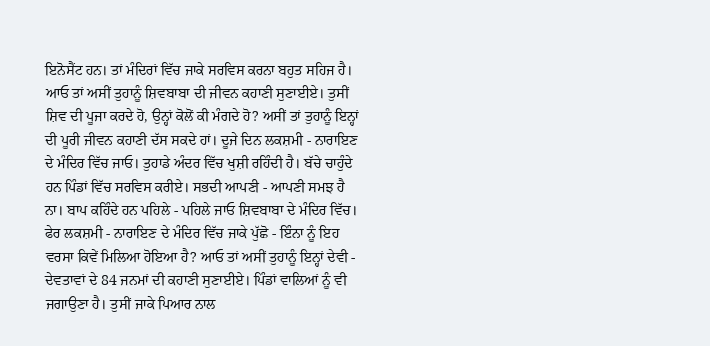ਇਨੋਸੈਂਟ ਹਨ। ਤਾਂ ਮੰਦਿਰਾਂ ਵਿੱਚ ਜਾਕੇ ਸਰਵਿਸ ਕਰਨਾ ਬਹੁਤ ਸਹਿਜ ਹੈ। ਆਓ ਤਾਂ ਅਸੀਂ ਤੁਹਾਨੂੰ ਸ਼ਿਵਬਾਬਾ ਦੀ ਜੀਵਨ ਕਹਾਣੀ ਸੁਣਾਈਏ। ਤੁਸੀਂ ਸ਼ਿਵ ਦੀ ਪੂਜਾ ਕਰਦੇ ਹੋ, ਉਨ੍ਹਾਂ ਕੋਲੋਂ ਕੀ ਮੰਗਦੇ ਹੋ? ਅਸੀਂ ਤਾਂ ਤੁਹਾਨੂੰ ਇਨ੍ਹਾਂ ਦੀ ਪੂਰੀ ਜੀਵਨ ਕਹਾਣੀ ਦੱਸ ਸਕਦੇ ਹਾਂ। ਦੂਜੇ ਦਿਨ ਲਕਸ਼ਮੀ - ਨਾਰਾਇਣ ਦੇ ਮੰਦਿਰ ਵਿੱਚ ਜਾਓ। ਤੁਹਾਡੇ ਅੰਦਰ ਵਿੱਚ ਖੁਸ਼ੀ ਰਹਿੰਦੀ ਹੈ। ਬੱਚੇ ਚਾਹੁੰਦੇ ਹਨ ਪਿੰਡਾਂ ਵਿੱਚ ਸਰਵਿਸ ਕਰੀਏ। ਸਭਦੀ ਆਪਣੀ - ਆਪਣੀ ਸਮਝ ਹੈ ਨਾ। ਬਾਪ ਕਹਿੰਦੇ ਹਨ ਪਹਿਲੇ - ਪਹਿਲੇ ਜਾਓ ਸ਼ਿਵਬਾਬਾ ਦੇ ਮੰਦਿਰ ਵਿੱਚ। ਫੇਰ ਲਕਸ਼ਮੀ - ਨਾਰਾਇਣ ਦੇ ਮੰਦਿਰ ਵਿੱਚ ਜਾਕੇ ਪੁੱਛੋ - ਇੰਨਾ ਨੂੰ ਇਹ ਵਰਸਾ ਕਿਵੇਂ ਮਿਲਿਆ ਹੋਇਆ ਹੈ? ਆਓ ਤਾਂ ਅਸੀਂ ਤੁਹਾਨੂੰ ਇਨ੍ਹਾਂ ਦੇਵੀ - ਦੇਵਤਾਵਾਂ ਦੇ 84 ਜਨਮਾਂ ਦੀ ਕਹਾਣੀ ਸੁਣਾਈਏ। ਪਿੰਡਾਂ ਵਾਲਿਆਂ ਨੂੰ ਵੀ ਜਗਾਉਣਾ ਹੈ। ਤੁਸੀਂ ਜਾਕੇ ਪਿਆਰ ਨਾਲ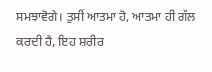ਸਮਝਾਵੋਗੇ। ਤੁਸੀਂ ਆਤਮਾ ਹੋ, ਆਤਮਾ ਹੀ ਗੱਲ ਕਰਦੀ ਹੈ, ਇਹ ਸ਼ਰੀਰ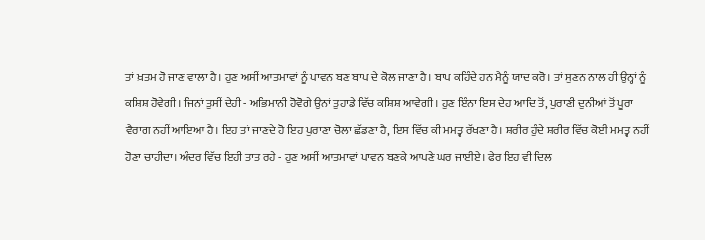ਤਾਂ ਖ਼ਤਮ ਹੋ ਜਾਣ ਵਾਲਾ ਹੈ। ਹੁਣ ਅਸੀਂ ਆਤਮਾਵਾਂ ਨੂੰ ਪਾਵਨ ਬਣ ਬਾਪ ਦੇ ਕੋਲ ਜਾਣਾ ਹੈ। ਬਾਪ ਕਹਿੰਦੇ ਹਨ ਮੈਨੂੰ ਯਾਦ ਕਰੋ। ਤਾਂ ਸੁਣਨ ਨਾਲ ਹੀ ਉਨ੍ਹਾਂ ਨੂੰ ਕਸ਼ਿਸ਼ ਹੋਵੇਗੀ। ਜਿਨਾਂ ਤੁਸੀਂ ਦੇਹੀ - ਅਭਿਮਾਨੀ ਹੋਵੋਗੇ ਉਨਾਂ ਤੁਹਾਡੇ ਵਿੱਚ ਕਸ਼ਿਸ਼ ਆਵੇਗੀ। ਹੁਣ ਇੰਨਾ ਇਸ ਦੇਹ ਆਦਿ ਤੋਂ, ਪੁਰਾਣੀ ਦੁਨੀਆਂ ਤੋਂ ਪੂਰਾ ਵੈਰਾਗ ਨਹੀਂ ਆਇਆ ਹੈ। ਇਹ ਤਾਂ ਜਾਣਦੇ ਹੋ ਇਹ ਪੁਰਾਣਾ ਚੋਲਾ ਛੱਡਣਾ ਹੈ, ਇਸ ਵਿੱਚ ਕੀ ਮਮਤ੍ਵ ਰੱਖਣਾ ਹੈ। ਸ਼ਰੀਰ ਹੁੰਦੇ ਸ਼ਰੀਰ ਵਿੱਚ ਕੋਈ ਮਮਤ੍ਵ ਨਹੀਂ ਹੋਣਾ ਚਾਹੀਦਾ। ਅੰਦਰ ਵਿੱਚ ਇਹੀ ਤਾਤ ਰਹੇ - ਹੁਣ ਅਸੀਂ ਆਤਮਾਵਾਂ ਪਾਵਨ ਬਣਕੇ ਆਪਣੇ ਘਰ ਜਾਈਏ। ਫੇਰ ਇਹ ਵੀ ਦਿਲ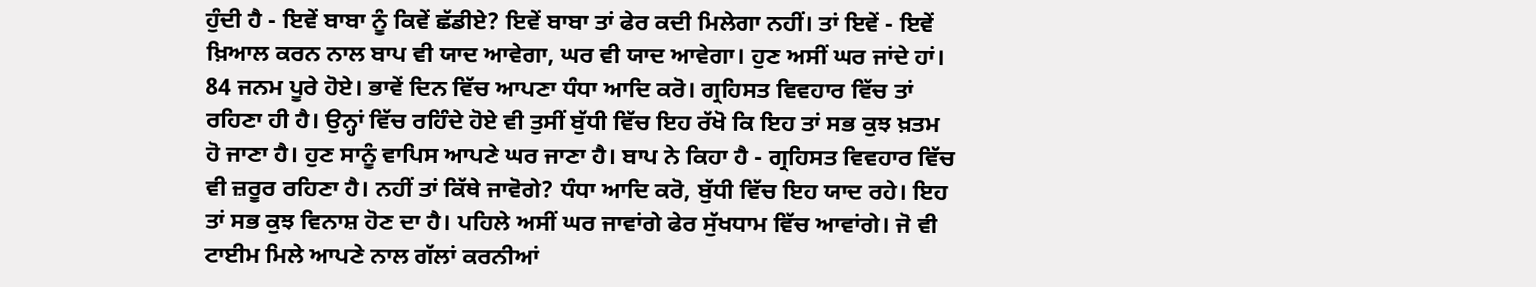ਹੁੰਦੀ ਹੈ - ਇਵੇਂ ਬਾਬਾ ਨੂੰ ਕਿਵੇਂ ਛੱਡੀਏ? ਇਵੇਂ ਬਾਬਾ ਤਾਂ ਫੇਰ ਕਦੀ ਮਿਲੇਗਾ ਨਹੀਂ। ਤਾਂ ਇਵੇਂ - ਇਵੇਂ ਖ਼ਿਆਲ ਕਰਨ ਨਾਲ ਬਾਪ ਵੀ ਯਾਦ ਆਵੇਗਾ, ਘਰ ਵੀ ਯਾਦ ਆਵੇਗਾ। ਹੁਣ ਅਸੀਂ ਘਰ ਜਾਂਦੇ ਹਾਂ। 84 ਜਨਮ ਪੂਰੇ ਹੋਏ। ਭਾਵੇਂ ਦਿਨ ਵਿੱਚ ਆਪਣਾ ਧੰਧਾ ਆਦਿ ਕਰੋ। ਗ੍ਰਹਿਸਤ ਵਿਵਹਾਰ ਵਿੱਚ ਤਾਂ ਰਹਿਣਾ ਹੀ ਹੈ। ਉਨ੍ਹਾਂ ਵਿੱਚ ਰਹਿੰਦੇ ਹੋਏ ਵੀ ਤੁਸੀਂ ਬੁੱਧੀ ਵਿੱਚ ਇਹ ਰੱਖੋ ਕਿ ਇਹ ਤਾਂ ਸਭ ਕੁਝ ਖ਼ਤਮ ਹੋ ਜਾਣਾ ਹੈ। ਹੁਣ ਸਾਨੂੰ ਵਾਪਿਸ ਆਪਣੇ ਘਰ ਜਾਣਾ ਹੈ। ਬਾਪ ਨੇ ਕਿਹਾ ਹੈ - ਗ੍ਰਹਿਸਤ ਵਿਵਹਾਰ ਵਿੱਚ ਵੀ ਜ਼ਰੂਰ ਰਹਿਣਾ ਹੈ। ਨਹੀਂ ਤਾਂ ਕਿੱਥੇ ਜਾਵੋਗੇ? ਧੰਧਾ ਆਦਿ ਕਰੋ, ਬੁੱਧੀ ਵਿੱਚ ਇਹ ਯਾਦ ਰਹੇ। ਇਹ ਤਾਂ ਸਭ ਕੁਝ ਵਿਨਾਸ਼ ਹੋਣ ਦਾ ਹੈ। ਪਹਿਲੇ ਅਸੀਂ ਘਰ ਜਾਵਾਂਗੇ ਫੇਰ ਸੁੱਖਧਾਮ ਵਿੱਚ ਆਵਾਂਗੇ। ਜੋ ਵੀ ਟਾਈਮ ਮਿਲੇ ਆਪਣੇ ਨਾਲ ਗੱਲਾਂ ਕਰਨੀਆਂ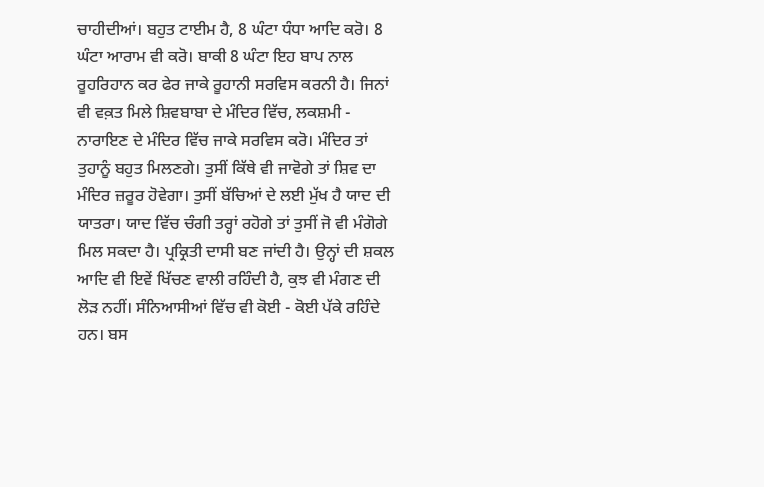ਚਾਹੀਦੀਆਂ। ਬਹੁਤ ਟਾਈਮ ਹੈ, 8 ਘੰਟਾ ਧੰਧਾ ਆਦਿ ਕਰੋ। 8 ਘੰਟਾ ਆਰਾਮ ਵੀ ਕਰੋ। ਬਾਕੀ 8 ਘੰਟਾ ਇਹ ਬਾਪ ਨਾਲ ਰੂਹਰਿਹਾਨ ਕਰ ਫੇਰ ਜਾਕੇ ਰੂਹਾਨੀ ਸਰਵਿਸ ਕਰਨੀ ਹੈ। ਜਿਨਾਂ ਵੀ ਵਕ਼ਤ ਮਿਲੇ ਸ਼ਿਵਬਾਬਾ ਦੇ ਮੰਦਿਰ ਵਿੱਚ, ਲਕਸ਼ਮੀ - ਨਾਰਾਇਣ ਦੇ ਮੰਦਿਰ ਵਿੱਚ ਜਾਕੇ ਸਰਵਿਸ ਕਰੋ। ਮੰਦਿਰ ਤਾਂ ਤੁਹਾਨੂੰ ਬਹੁਤ ਮਿਲਣਗੇ। ਤੁਸੀਂ ਕਿੱਥੇ ਵੀ ਜਾਵੋਗੇ ਤਾਂ ਸ਼ਿਵ ਦਾ ਮੰਦਿਰ ਜ਼ਰੂਰ ਹੋਵੇਗਾ। ਤੁਸੀਂ ਬੱਚਿਆਂ ਦੇ ਲਈ ਮੁੱਖ ਹੈ ਯਾਦ ਦੀ ਯਾਤਰਾ। ਯਾਦ ਵਿੱਚ ਚੰਗੀ ਤਰ੍ਹਾਂ ਰਹੋਗੇ ਤਾਂ ਤੁਸੀਂ ਜੋ ਵੀ ਮੰਗੋਗੇ ਮਿਲ ਸਕਦਾ ਹੈ। ਪ੍ਰਕ੍ਰਿਤੀ ਦਾਸੀ ਬਣ ਜਾਂਦੀ ਹੈ। ਉਨ੍ਹਾਂ ਦੀ ਸ਼ਕਲ ਆਦਿ ਵੀ ਇਵੇਂ ਖਿੱਚਣ ਵਾਲੀ ਰਹਿੰਦੀ ਹੈ, ਕੁਝ ਵੀ ਮੰਗਣ ਦੀ ਲੋੜ ਨਹੀਂ। ਸੰਨਿਆਸੀਆਂ ਵਿੱਚ ਵੀ ਕੋਈ - ਕੋਈ ਪੱਕੇ ਰਹਿੰਦੇ ਹਨ। ਬਸ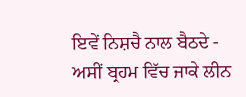ਇਵੇਂ ਨਿਸ਼ਚੈ ਨਾਲ ਬੈਠਦੇ - ਅਸੀਂ ਬ੍ਰਹਮ ਵਿੱਚ ਜਾਕੇ ਲੀਨ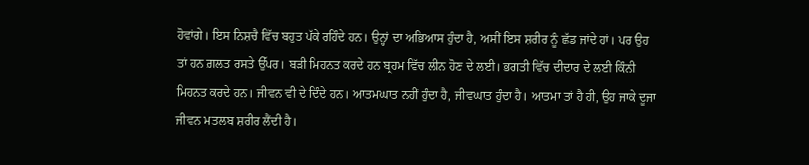ਹੋਵਾਂਗੇ। ਇਸ ਨਿਸ਼ਚੈ ਵਿੱਚ ਬਹੁਤ ਪੱਕੇ ਰਹਿੰਦੇ ਹਨ। ਉਨ੍ਹਾਂ ਦਾ ਅਭਿਆਸ ਹੁੰਦਾ ਹੈ, ਅਸੀਂ ਇਸ ਸ਼ਰੀਰ ਨੂੰ ਛੱਡ ਜਾਂਦੇ ਹਾਂ। ਪਰ ਉਹ ਤਾਂ ਹਨ ਗ਼ਲਤ ਰਸਤੇ ਉੱਪਰ। ਬੜੀ ਮਿਹਨਤ ਕਰਦੇ ਹਨ ਬ੍ਰਹਮ ਵਿੱਚ ਲੀਨ ਹੋਣ ਦੇ ਲਈ। ਭਗਤੀ ਵਿੱਚ ਦੀਦਾਰ ਦੇ ਲਈ ਕਿੰਨੀ ਮਿਹਨਤ ਕਰਦੇ ਹਨ। ਜੀਵਨ ਵੀ ਦੇ ਦਿੰਦੇ ਹਨ। ਆਤਮਘਾਤ ਨਹੀਂ ਹੁੰਦਾ ਹੈ, ਜੀਵਘਾਤ ਹੁੰਦਾ ਹੈ। ਆਤਮਾ ਤਾਂ ਹੈ ਹੀ, ਉਹ ਜਾਕੇ ਦੂਜਾ ਜੀਵਨ ਮਤਲਬ ਸ਼ਰੀਰ ਲੈਂਦੀ ਹੈ।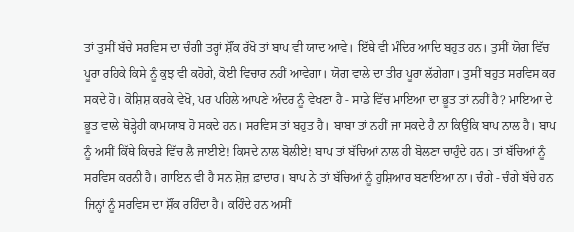ਤਾਂ ਤੁਸੀਂ ਬੱਚੇ ਸਰਵਿਸ ਦਾ ਚੰਗੀ ਤਰ੍ਹਾਂ ਸ਼ੌਂਕ ਰੱਖੋ ਤਾਂ ਬਾਪ ਵੀ ਯਾਦ ਆਵੇ। ਇੱਥੇ ਵੀ ਮੰਦਿਰ ਆਦਿ ਬਹੁਤ ਹਨ। ਤੁਸੀਂ ਯੋਗ ਵਿੱਚ ਪੂਰਾ ਰਹਿਕੇ ਕਿਸੇ ਨੂੰ ਕੁਝ ਵੀ ਕਹੋਗੇ, ਕੋਈ ਵਿਚਾਰ ਨਹੀਂ ਆਵੇਗਾ। ਯੋਗ ਵਾਲੇ ਦਾ ਤੀਰ ਪੂਰਾ ਲੱਗੇਗਾ। ਤੁਸੀਂ ਬਹੁਤ ਸਰਵਿਸ ਕਰ ਸਕਦੇ ਹੋ। ਕੋਸ਼ਿਸ਼ ਕਰਕੇ ਵੇਖੋ, ਪਰ ਪਹਿਲੇ ਆਪਣੇ ਅੰਦਰ ਨੂੰ ਵੇਖਣਾ ਹੈ - ਸਾਡੇ ਵਿੱਚ ਮਾਇਆ ਦਾ ਭੂਤ ਤਾਂ ਨਹੀਂ ਹੈ? ਮਾਇਆ ਦੇ ਭੂਤ ਵਾਲੇ ਥੋੜ੍ਹੇਹੀ ਕਾਮਯਾਬ ਹੋ ਸਕਦੇ ਹਨ। ਸਰਵਿਸ ਤਾਂ ਬਹੁਤ ਹੈ। ਬਾਬਾ ਤਾਂ ਨਹੀਂ ਜਾ ਸਕਦੇ ਹੈ ਨਾ ਕਿਉਂਕਿ ਬਾਪ ਨਾਲ ਹੈ। ਬਾਪ ਨੂੰ ਅਸੀਂ ਕਿੱਥੇ ਕਿਚੜੇ ਵਿੱਚ ਲੈ ਜਾਈਏ! ਕਿਸਦੇ ਨਾਲ ਬੋਲੀਏ! ਬਾਪ ਤਾਂ ਬੱਚਿਆਂ ਨਾਲ ਹੀ ਬੋਲਣਾ ਚਾਹੁੰਦੇ ਹਨ। ਤਾਂ ਬੱਚਿਆਂ ਨੂੰ ਸਰਵਿਸ ਕਰਨੀ ਹੈ। ਗਾਇਨ ਵੀ ਹੈ ਸਨ ਸ਼ੋਜ਼ ਫ਼ਾਦਾਰ। ਬਾਪ ਨੇ ਤਾਂ ਬੱਚਿਆਂ ਨੂੰ ਹੁਸ਼ਿਆਰ ਬਣਾਇਆ ਨਾ। ਚੰਗੇ - ਚੰਗੇ ਬੱਚੇ ਹਨ ਜਿਨ੍ਹਾਂ ਨੂੰ ਸਰਵਿਸ ਦਾ ਸ਼ੌਂਕ ਰਹਿੰਦਾ ਹੈ। ਕਹਿੰਦੇ ਹਨ ਅਸੀਂ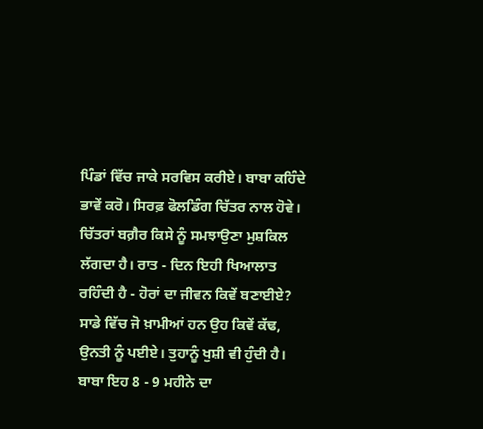ਪਿੰਡਾਂ ਵਿੱਚ ਜਾਕੇ ਸਰਵਿਸ ਕਰੀਏ। ਬਾਬਾ ਕਹਿੰਦੇ ਭਾਵੇਂ ਕਰੋ। ਸਿਰਫ਼ ਫੋਲਡਿੰਗ ਚਿੱਤਰ ਨਾਲ ਹੋਵੇ। ਚਿੱਤਰਾਂ ਬਗ਼ੈਰ ਕਿਸੇ ਨੂੰ ਸਮਝਾਉਣਾ ਮੁਸ਼ਕਿਲ ਲੱਗਦਾ ਹੈ। ਰਾਤ - ਦਿਨ ਇਹੀ ਖਿਆਲਾਤ ਰਹਿੰਦੀ ਹੈ - ਹੋਰਾਂ ਦਾ ਜੀਵਨ ਕਿਵੇਂ ਬਣਾਈਏ? ਸਾਡੇ ਵਿੱਚ ਜੋ ਖ਼ਾਮੀਆਂ ਹਨ ਉਹ ਕਿਵੇਂ ਕੱਢ, ਉਨਤੀ ਨੂੰ ਪਈਏ। ਤੁਹਾਨੂੰ ਖੁਸ਼ੀ ਵੀ ਹੁੰਦੀ ਹੈ। ਬਾਬਾ ਇਹ 8 - 9 ਮਹੀਨੇ ਦਾ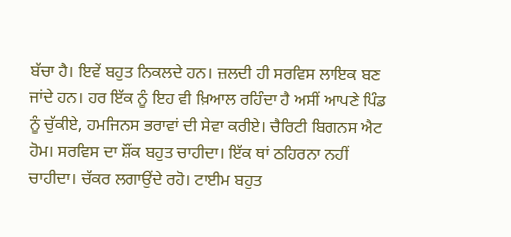ਬੱਚਾ ਹੈ। ਇਵੇਂ ਬਹੁਤ ਨਿਕਲਦੇ ਹਨ। ਜ਼ਲਦੀ ਹੀ ਸਰਵਿਸ ਲਾਇਕ ਬਣ ਜਾਂਦੇ ਹਨ। ਹਰ ਇੱਕ ਨੂੰ ਇਹ ਵੀ ਖ਼ਿਆਲ ਰਹਿੰਦਾ ਹੈ ਅਸੀਂ ਆਪਣੇ ਪਿੰਡ ਨੂੰ ਚੁੱਕੀਏ, ਹਮਜਿਨਸ ਭਰਾਵਾਂ ਦੀ ਸੇਵਾ ਕਰੀਏ। ਚੈਰਿਟੀ ਬਿਗਨਸ ਐਟ ਹੋਮ। ਸਰਵਿਸ ਦਾ ਸ਼ੌਂਕ ਬਹੁਤ ਚਾਹੀਦਾ। ਇੱਕ ਥਾਂ ਠਹਿਰਨਾ ਨਹੀਂ ਚਾਹੀਦਾ। ਚੱਕਰ ਲਗਾਉਂਦੇ ਰਹੋ। ਟਾਈਮ ਬਹੁਤ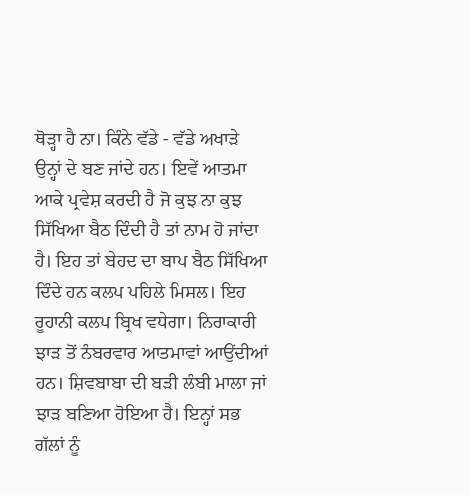ਥੋੜ੍ਹਾ ਹੈ ਨਾ। ਕਿੰਨੇ ਵੱਡੇ - ਵੱਡੇ ਅਖਾੜੇ ਉਨ੍ਹਾਂ ਦੇ ਬਣ ਜਾਂਦੇ ਹਨ। ਇਵੇਂ ਆਤਮਾ ਆਕੇ ਪ੍ਰਵੇਸ਼ ਕਰਦੀ ਹੈ ਜੋ ਕੁਝ ਨਾ ਕੁਝ ਸਿੱਖਿਆ ਬੈਠ ਦਿੰਦੀ ਹੈ ਤਾਂ ਨਾਮ ਹੋ ਜਾਂਦਾ ਹੈ। ਇਹ ਤਾਂ ਬੇਹਦ ਦਾ ਬਾਪ ਬੈਠ ਸਿੱਖਿਆ ਦਿੰਦੇ ਹਨ ਕਲਪ ਪਹਿਲੇ ਮਿਸਲ। ਇਹ ਰੂਹਾਨੀ ਕਲਪ ਬ੍ਰਿਖ ਵਧੇਗਾ। ਨਿਰਾਕਾਰੀ ਝਾੜ ਤੋਂ ਨੰਬਰਵਾਰ ਆਤਮਾਵਾਂ ਆਉਂਦੀਆਂ ਹਨ। ਸ਼ਿਵਬਾਬਾ ਦੀ ਬੜੀ ਲੰਬੀ ਮਾਲਾ ਜਾਂ ਝਾੜ ਬਣਿਆ ਹੋਇਆ ਹੈ। ਇਨ੍ਹਾਂ ਸਭ ਗੱਲਾਂ ਨੂੰ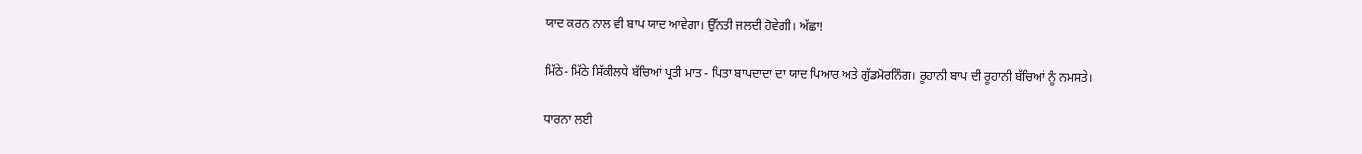ਯਾਦ ਕਰਨ ਨਾਲ ਵੀ ਬਾਪ ਯਾਦ ਆਵੇਗਾ। ਉੱਨਤੀ ਜਲਦੀ ਹੋਵੇਗੀ। ਅੱਛਾ!

ਮਿੱਠੇ- ਮਿੱਠੇ ਸਿੱਕੀਲਧੇ ਬੱਚਿਆਂ ਪ੍ਰਤੀ ਮਾਤ - ਪਿਤਾ ਬਾਪਦਾਦਾ ਦਾ ਯਾਦ ਪਿਆਰ ਅਤੇ ਗੁੱਡਮੋਰਨਿੰਗ। ਰੂਹਾਨੀ ਬਾਪ ਦੀ ਰੂਹਾਨੀ ਬੱਚਿਆਂ ਨੂੰ ਨਮਸਤੇ।

ਧਾਰਨਾ ਲਈ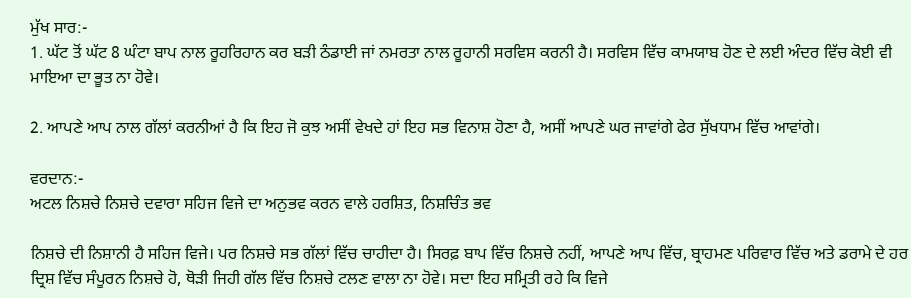ਮੁੱਖ ਸਾਰ:-
1. ਘੱਟ ਤੋਂ ਘੱਟ 8 ਘੰਟਾ ਬਾਪ ਨਾਲ ਰੂਹਰਿਹਾਨ ਕਰ ਬੜੀ ਠੰਡਾਈ ਜਾਂ ਨਮਰਤਾ ਨਾਲ ਰੂਹਾਨੀ ਸਰਵਿਸ ਕਰਨੀ ਹੈ। ਸਰਵਿਸ ਵਿੱਚ ਕਾਮਯਾਬ ਹੋਣ ਦੇ ਲਈ ਅੰਦਰ ਵਿੱਚ ਕੋਈ ਵੀ ਮਾਇਆ ਦਾ ਭੂਤ ਨਾ ਹੋਵੇ।

2. ਆਪਣੇ ਆਪ ਨਾਲ ਗੱਲਾਂ ਕਰਨੀਆਂ ਹੈ ਕਿ ਇਹ ਜੋ ਕੁਝ ਅਸੀਂ ਵੇਖਦੇ ਹਾਂ ਇਹ ਸਭ ਵਿਨਾਸ਼ ਹੋਣਾ ਹੈ, ਅਸੀਂ ਆਪਣੇ ਘਰ ਜਾਵਾਂਗੇ ਫੇਰ ਸੁੱਖਧਾਮ ਵਿੱਚ ਆਵਾਂਗੇ।

ਵਰਦਾਨ:-
ਅਟਲ ਨਿਸ਼ਚੇ ਨਿਸ਼ਚੇ ਦਵਾਰਾ ਸਹਿਜ ਵਿਜੇ ਦਾ ਅਨੁਭਵ ਕਰਨ ਵਾਲੇ ਹਰਸ਼ਿਤ, ਨਿਸ਼ਚਿੰਤ ਭਵ

ਨਿਸ਼ਚੇ ਦੀ ਨਿਸ਼ਾਨੀ ਹੈ ਸਹਿਜ ਵਿਜੇ। ਪਰ ਨਿਸ਼ਚੇ ਸਭ ਗੱਲਾਂ ਵਿੱਚ ਚਾਹੀਦਾ ਹੈ। ਸਿਰਫ਼ ਬਾਪ ਵਿੱਚ ਨਿਸ਼ਚੇ ਨਹੀਂ, ਆਪਣੇ ਆਪ ਵਿੱਚ, ਬ੍ਰਾਹਮਣ ਪਰਿਵਾਰ ਵਿੱਚ ਅਤੇ ਡਰਾਮੇ ਦੇ ਹਰ ਦ੍ਰਿਸ਼ ਵਿੱਚ ਸੰਪੂਰਨ ਨਿਸ਼ਚੇ ਹੋ, ਥੋੜੀ ਜਿਹੀ ਗੱਲ ਵਿੱਚ ਨਿਸ਼ਚੇ ਟਲਣ ਵਾਲਾ ਨਾ ਹੋਵੇ। ਸਦਾ ਇਹ ਸਮ੍ਰਿਤੀ ਰਹੇ ਕਿ ਵਿਜੇ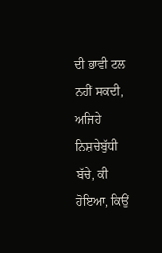ਦੀ ਭਾਵੀ ਟਲ ਨਹੀਂ ਸਕਦੀ, ਅਜਿਹੇ ਨਿਸ਼ਚੇਬੁੱਧੀ ਬੱਚੇ, ਕੀ ਹੋਇਆ, ਕਿਉਂ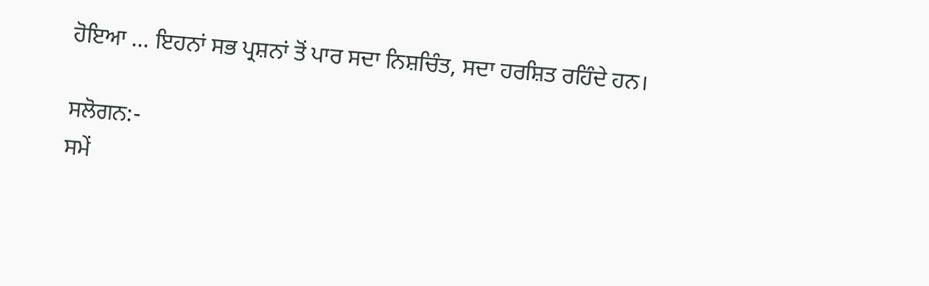ਹੋਇਆ … ਇਹਨਾਂ ਸਭ ਪ੍ਰਸ਼ਨਾਂ ਤੋਂ ਪਾਰ ਸਦਾ ਨਿਸ਼ਚਿੰਤ, ਸਦਾ ਹਰਸ਼ਿਤ ਰਹਿੰਦੇ ਹਨ।

ਸਲੋਗਨ:-
ਸਮੇਂ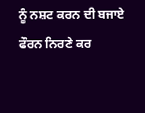ਨੂੰ ਨਸ਼ਟ ਕਰਨ ਦੀ ਬਜਾਏ ਫੌਰਨ ਨਿਰਣੇ ਕਰ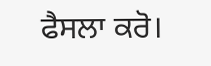ਫੈਸਲਾ ਕਰੋ।